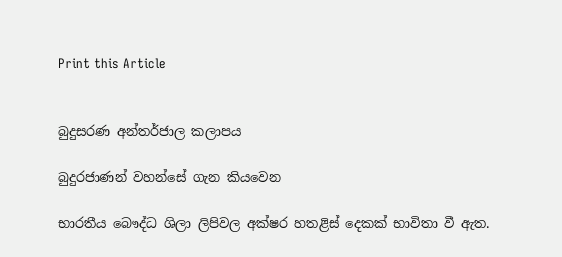Print this Article


බුදුසරණ අන්තර්ජාල කලාපය

බුදුරජාණන් වහන්සේ ගැන කියවෙන

භාරතීය බෞද්ධ ශිලා ලිපිවල අක්ෂර හතළිස් දෙකක් භාවිතා වී ඇත.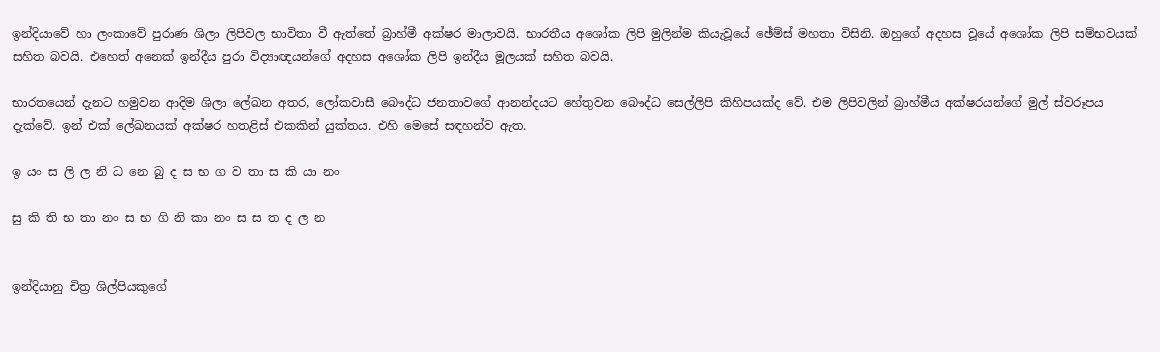ඉන්දියාවේ හා ලංකාවේ පුරාණ ශිලා ලිපිවල භාවිතා වී ඇත්තේ බ්‍රාහ්මී අක්ෂර මාලාවයි. භාරතීය අශෝක ලිපි මුලින්ම කියැවූයේ ඡේම්ස් මහතා විසිනි. ඔහුගේ අදහස වූයේ අශෝක ලිපි සම්භවයක් සහිත බවයි. එහෙත් අනෙක් ඉන්දීය පුරා විද්‍යාඥයන්ගේ අදහස අශෝක ලිපි ඉන්දීය මූලයක් සහිත බවයි.

භාරතයෙන් දැනට හමුවන ආදිම ශිලා ලේඛන අතර, ලෝකවාසී බෞද්ධ ජනතාවගේ ආනන්දයට හේතුවන බෞද්ධ සෙල්ලිපි කිහිපයක්ද වේ. එම ලිපිවලින් බ්‍රාහ්මීය අක්ෂරයන්ගේ මුල් ස්වරූපය දැක්වේ. ඉන් එක් ලේඛනයක් අක්ෂර හතළිස් එකකින් යුක්තය. එහි මෙසේ සඳහන්ව ඇත.

ඉ යං ස ලි ල නි ධ නෙ බු ද ස භ ග ව තා ස කි යා නං

සු කි ති භ තා නං ස භ ගි නි කා නං ස ස ත ද ල න


ඉන්දියානු චිත්‍ර ශිල්පියකුගේ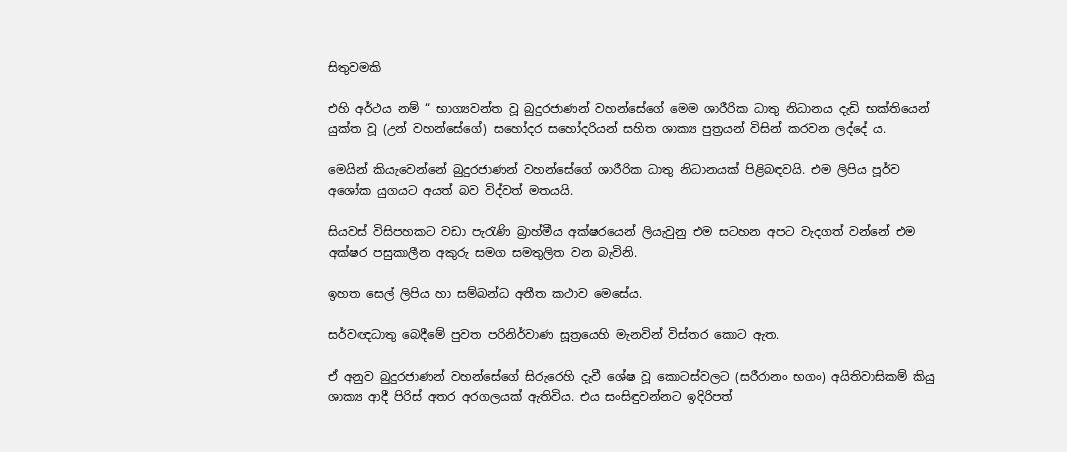සිතුවමකි

එහි අර්ථය නම් “ භාග්‍යවන්ත වූ බුදුරජාණන් වහන්සේගේ මෙම ශාරීරික ධාතු නිධානය දැඩි භක්තියෙන් යුක්ත වූ (උන් වහන්සේගේ) සහෝදර සහෝදරියන් සහිත ශාක්‍ය පුත්‍රයන් විසින් කරවන ලද්දේ ය.

මෙයින් කියැවෙන්නේ බුදුරජාණන් වහන්සේගේ ශාරීරික ධාතු නිධානයක් පිළිබඳවයි. එම ලිපිය පූර්ව අශෝක යුගයට අයත් බව විද්වත් මතයයි.

සියවස් විසිපහකට වඩා පැරැණි බ්‍රාහ්මීය අක්ෂරයෙන් ලියැවුනු එම සටහන අපට වැදගත් වන්නේ එම අක්ෂර පසුකාලීන අකුරු සමග සමතුලිත වන බැවිනි.

ඉහත සෙල් ලිපිය හා සම්බන්ධ අතීත කථාව මෙසේය.

සර්වඥධාතු බෙදීමේ පුවත පරිනිර්වාණ සූත්‍රයෙහි මැනවින් විස්තර කොට ඇත.

ඒ අනුව බුදුරජාණන් වහන්සේගේ සිරුරෙහි දැවී ශේෂ වූ කොටස්වලට (සරීරානං භගං) අයිතිවාසිකම් කියු ශාක්‍ය ආදී පිරිස් අතර අරගලයක් ඇතිවිය. එය සංසිඳුවන්නට ඉදිරිපත්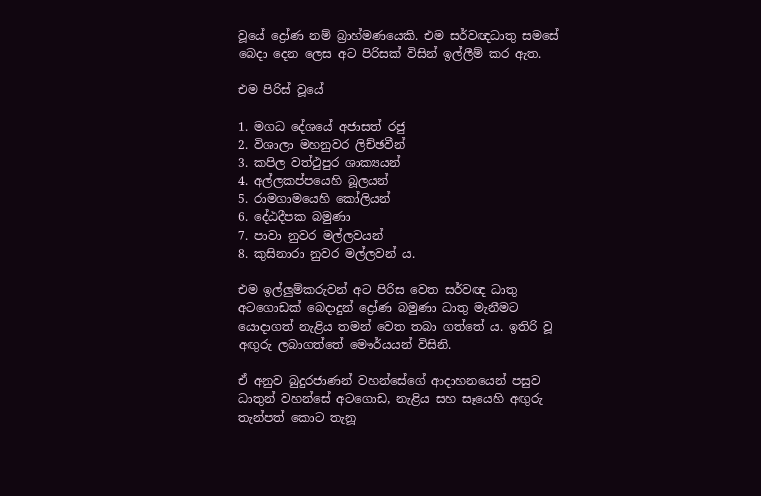වූයේ ද්‍රෝණ නම් බ්‍රාහ්මණයෙකි. එම සර්වඥධාතු සමසේ බෙදා දෙන ලෙස අට පිරිසක් විසින් ඉල්ලීම් කර ඇත.

එම පිරිස් වූයේ

1. මගධ දේශයේ අජාසත් රජු
2. විශාලා මහනුවර ලිච්ඡවීන්
3. කපිල වත්ථුපුර ශාක්‍යයන්
4. අල්ලකප්පයෙහි බූලයන්
5. රාමගාමයෙහි කෝලියන්
6. දේඨදීපක බමුණා
7. පාවා නුවර මල්ලවයන්
8. කුසිනාරා නුවර මල්ලවන් ය.

එම ඉල්ලුම්කරුවන් අට පිරිස වෙත සර්වඥ ධාතු අටගොඩක් බෙදාදුන් ද්‍රෝණ බමුණා ධාතු මැනීමට යොදාගත් නැළිය තමන් වෙත තබා ගත්තේ ය. ඉතිරි වූ අඟුරු ලබාගත්තේ මෞර්යයන් විසිනි.

ඒ අනුව බුදුරජාණන් වහන්සේගේ ආදාහනයෙන් පසුව ධාතුන් වහන්සේ අටගොඩ, නැළිය සහ සෑයෙහි අඟුරු තැන්පත් කොට තැනූ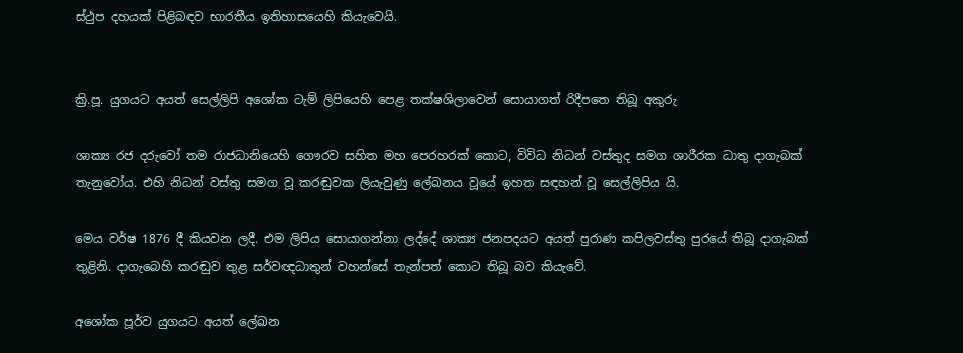ස්ථුප දහයක් පිළිබඳව භාරතීය ඉතිහාසයෙහි කියැවෙයි.


ක්‍රි.පූ. යුගයට අයත් සෙල්ලිපි අශෝක ටැම් ලිපියෙහි පෙළ තක්ෂශිලාවෙන් සොයාගත් රිදීපතෙ තිබූ අකුරු

ශාක්‍ය රජ දරුවෝ තම රාජධානියෙහි ගෞරව සහිත මහ පෙරහරක් කොට, විවිධ නිධන් වස්තුද සමග ශාරීරක ධාතු දාගැබක් තැනුවෝය. එහි නිධන් වස්තු සමග වූ කරඬුවක ලියැවුණු ලේඛනය වූයේ ඉහත සඳහන් වූ සෙල්ලිපිය යි.

මෙය වර්ෂ 1876 දී කියවන ලදී. එම ලිපිය සොයාගන්නා ලද්දේ ශාක්‍ය ජනපදයට අයත් පුරාණ කපිලවස්තු පුරයේ තිබූ දාගැබක් තුළිනි. දාගැබෙහි කරඬුව තුළ සර්වඥධාතුන් වහන්සේ තැන්පත් කොට තිබූ බව කියැවේ.

අශෝක පූර්ව යුගයට අයත් ලේඛන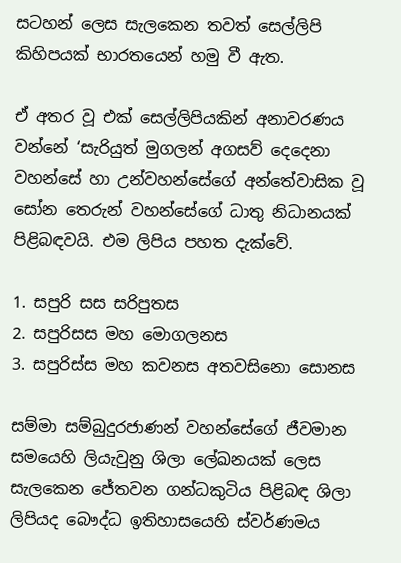සටහන් ලෙස සැලකෙන තවත් සෙල්ලිපි කිහිපයක් භාරතයෙන් හමු වී ඇත.

ඒ අතර වූ එක් සෙල්ලිපියකින් අනාවරණය වන්නේ ‘සැරියුත් මුගලන් අගසව් දෙදෙනා වහන්සේ හා උන්වහන්සේගේ අන්තේවාසික වූ සෝන තෙරුන් වහන්සේගේ ධාතු නිධානයක් පිළිබඳවයි. එම ලිපිය පහත දැක්වේ.

1. සපුරි සස සරිපුතස
2. සපුරිසස මහ මොගලනස
3. සපුරිස්ස මහ කවනස අතවසිනො සොනස

සම්මා සම්බුදුරජාණන් වහන්සේගේ ජීවමාන සමයෙහි ලියැවුනු ශිලා ලේඛනයක් ලෙස සැලකෙන ජේතවන ගන්ධකුටිය පිළිබඳ ශිලා ලිපියද බෞද්ධ ඉතිහාසයෙහි ස්වර්ණමය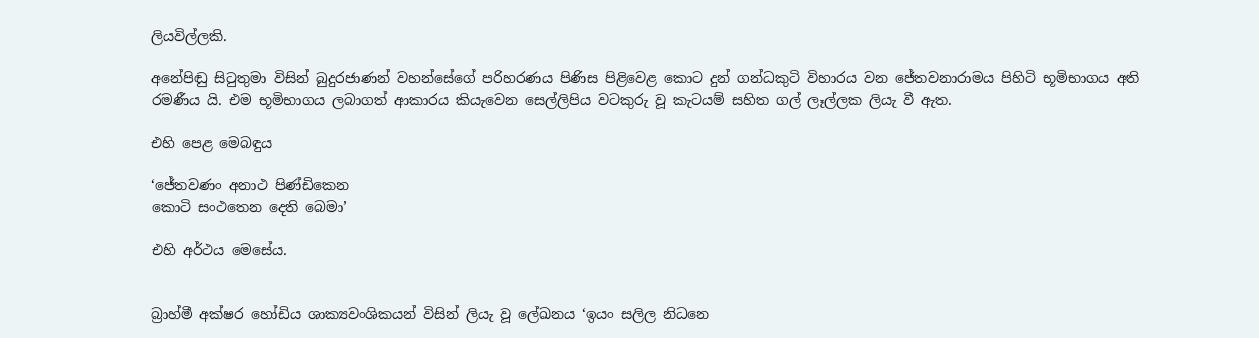ලියවිල්ලකි.

අනේපිඬු සිටුතුමා විසින් බුදුරජාණන් වහන්සේගේ පරිහරණය පිණිස පිළිවෙළ කොට දුන් ගන්ධකුටි විහාරය වන ජේතවනාරාමය පිහිටි භූමිභාගය අති රමණීය යි. එම භූමිභාගය ලබාගත් ආකාරය කියැවෙන සෙල්ලිපිය වටකුරු වූ කැටයම් සහිත ගල් ලෑල්ලක ලියැ වී ඇත.

එහි පෙළ මෙබඳුය

‘ජේතවණං අනාථ පිණ්ඩිකෙන
කොටි සංථතෙන දෙති බෙමා’

එහි අර්ථය මෙසේය.


බ්‍රාහ්මී අක්ෂර හෝඩිය ශාක්‍යවංශිකයන් විසින් ලියැ වූ ලේඛනය ‘ඉයං සලිල නිධනෙ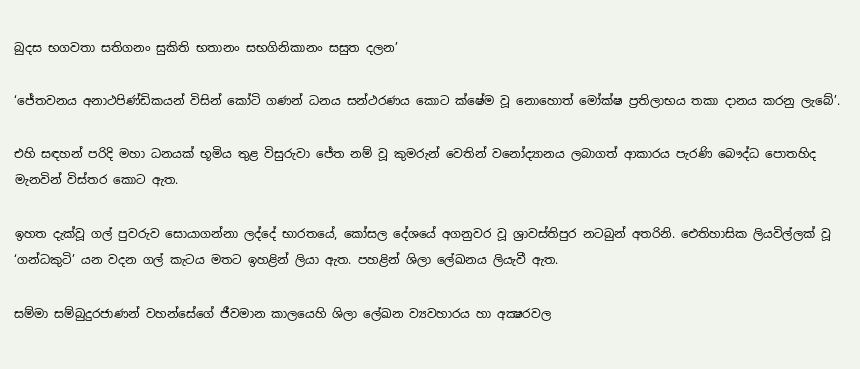බුදස භගවතා සතිගනං සුකිති භතානං සභගිනිකානං සසුත දලන’

‘ජේතවනය අනාථපිණ්ඩිකයන් විසින් කෝටි ගණන් ධනය සන්ථරණය කොට ක්ෂේම වූ නොහොත් මෝක්ෂ ප්‍රතිලාභය තකා දානය කරනු ලැබේ’.

එහි සඳහන් පරිදි මහා ධනයක් භූමිය තුළ විසුරුවා ජේත නම් වූ කුමරුන් වෙතින් වනෝද්‍යානය ලබාගත් ආකාරය පැරණි බෞද්ධ පොතහිද මැනවින් විස්තර කොට ඇත.

ඉහත දැක්වූ ගල් පුවරුව සොයාගන්නා ලද්දේ භාරතයේ, කෝසල දේශයේ අගනුවර වූ ශ්‍රාවස්තිපුර නටබුන් අතරිනි. ඓතිහාසික ලියවිල්ලක් වූ ‘ගන්ධකුටි’ යන වදන ගල් කැටය මතට ඉහළින් ලියා ඇත. පහළින් ශිලා ලේඛනය ලියැවී ඇත.

සම්මා සම්බුදුරජාණන් වහන්සේගේ ජීවමාන කාලයෙහි ශිලා ලේඛන ව්‍යවහාරය හා අක්‍ෂරවල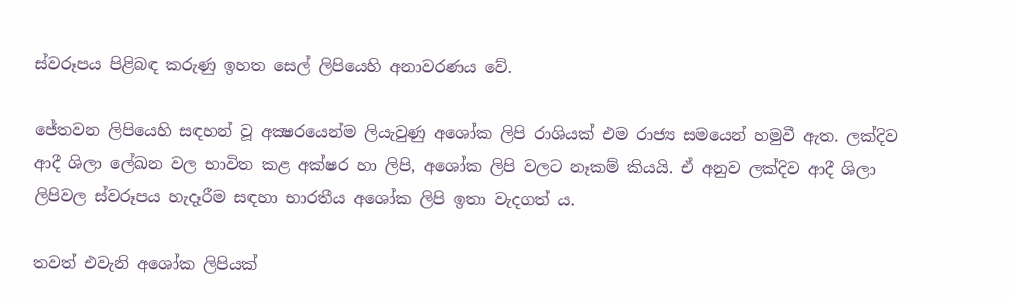ස්වරූපය පිළිබඳ කරුණු ඉහත සෙල් ලිපියෙහි අනාවරණය වේ.

ජේතවන ලිපියෙහි සඳහන් වූ අක්‍ෂරයෙන්ම ලියැවුණු අශෝක ලිපි රාශියක් එම රාජ්‍ය සමයෙන් හමුවී ඇත. ලක්දිව ආදී ශිලා ලේඛන වල භාවිත කළ අක්ෂර හා ලිපි, අශෝක ලිපි වලට නෑකම් කියයි. ඒ අනුව ලක්දිව ආදී ශිලා ලිපිවල ස්වරූපය හැදෑරීම සඳහා භාරතීය අශෝක ලිපි ඉතා වැදගත් ය.

තවත් එවැනි අශෝක ලිපියක්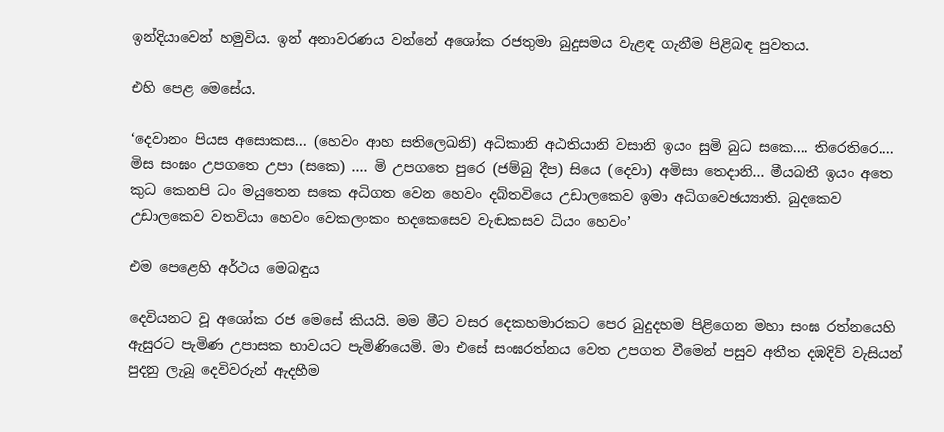ඉන්දියාවෙන් හමුවිය. ඉන් අනාවරණය වන්නේ අශෝක රජතුමා බුදුසමය වැළඳ ගැනීම පිළිබඳ පුවතය.

එහි පෙළ මෙසේය.

‘දෙවානං පියස අසොකස... (හෙවං ආහ සතිලෙඛනි) අධිකානි අඨතියානි වසානි ඉයං සුමි බුධ සකෙ.... තිරෙතිරෙ.... මිස සංඝං උපගතෙ උපා (සකෙ) .... මි උපගතෙ පුරෙ (ජම්බු දීප) සියෙ (දෙවා) අමිසා තෙදානි... මීයබතී ඉයං අතෙ කුධ කෙනපි ධං මයුතෙන සකෙ අධිගත වෙන හෙවං දබ්තවියෙ උඩාලකෙව ඉමා අධිගවෙඡය්‍යාති. බුදකෙව උඩාලකෙව වතවියා හෙවං වෙකලංකං භදකෙසෙව වැඬකසව ධියං හෙවං’

එම පෙළෙහි අර්ථය මෙබඳුය

දෙවියනට වූ අශෝක රජ මෙසේ කියයි. මම මීට වසර දෙකහමාරකට පෙර බුදුදහම පිළිගෙන මහා සංඝ රත්නයෙහි ඇසුරට පැමිණ උපාසක භාවයට පැමිණියෙමි. මා එසේ සංඝරත්නය වෙත උපගත වීමෙන් පසුව අතීත දඹදිව් වැසියන් පුදනු ලැබූ දෙවිවරුන් ඇදහීම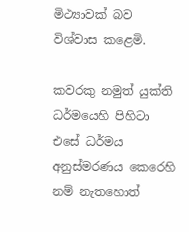මිථ්‍යාවක් බව විශ්වාස කළෙමි.

කවරකු නමුත් යුක්ති ධර්මයෙහි පිහිටා එසේ ධර්මය අනුස්මරණය කෙරෙහි නම් නැතහොත්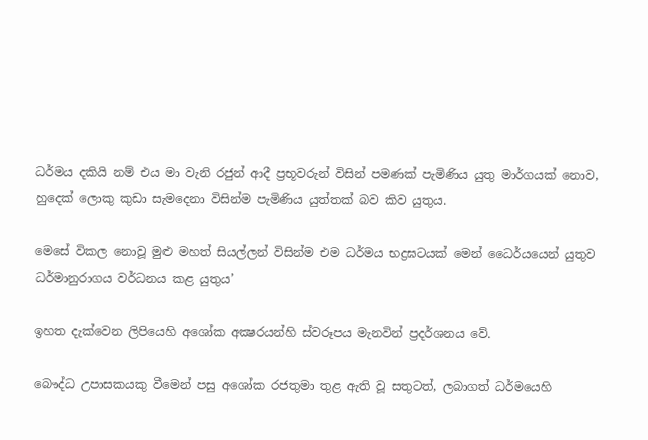ධර්මය දකියි නම් එය මා වැනි රජුන් ආදී ප්‍රභූවරුන් විසින් පමණක් පැමිණිය යුතු මාර්ගයක් නොව, හුදෙක් ලොකු කුඩා සැමදෙනා විසින්ම පැමිණිය යුත්තක් බව කිව යුතුය.

මෙසේ විකල නොවූ මුළු මහත් සියල්ලන් විසින්ම එම ධර්මය භද්‍රඝටයක් මෙන් ධෛර්යයෙන් යුතුව ධර්මානුරාගය වර්ධනය කළ යුතුය’

ඉහත දැක්වෙන ලිපියෙහි අශෝක අක්‍ෂරයන්හි ස්වරූපය මැනවින් ප්‍රදර්ශනය වේ.

බෞද්ධ උපාසකයකු වීමෙන් පසු අශෝක රජතුමා තුළ ඇති වූ සතුටත්, ලබාගත් ධර්මයෙහි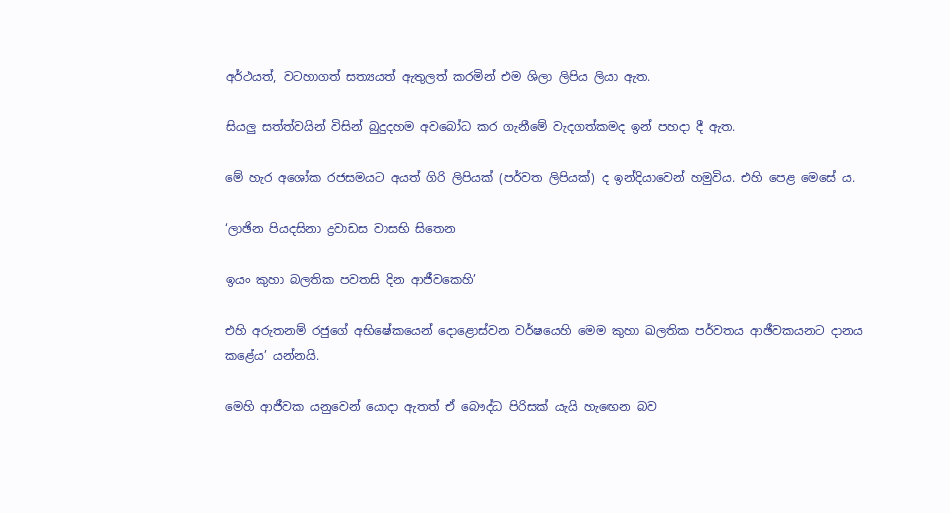අර්ථයත්, වටහාගත් සත්‍යයත් ඇතුලත් කරමින් එම ශිලා ලිපිය ලියා ඇත.

සියලු සත්ත්වයින් විසින් බුදුදහම අවබෝධ කර ගැනීමේ වැදගත්කමද ඉන් පහදා දී ඇත.

මේ හැර අශෝක රජසමයට අයත් ගිරි ලිපියක් (පර්වත ලිපියක්) ද ඉන්දියාවෙන් හමුවිය. එහි පෙළ මෙසේ ය.

‘ලාඡින පියදසිනා ද්‍රවාඩස වාසභි සිතෙන

ඉයං කුහා බලතික පවතසි දින ආජීවකෙහි’

එහි අරුතනම් රජුගේ අභිෂේකයෙන් දොළොස්වන වර්ෂයෙහි මෙම කුහා ඛලතික පර්වතය ආඡීවකයනට දානය කළේය’ යන්නයි.

මෙහි ආජීවක යනුවෙන් යොදා ඇතත් ඒ බෞද්ධ පිරිසක් යැයි හැඟෙන බව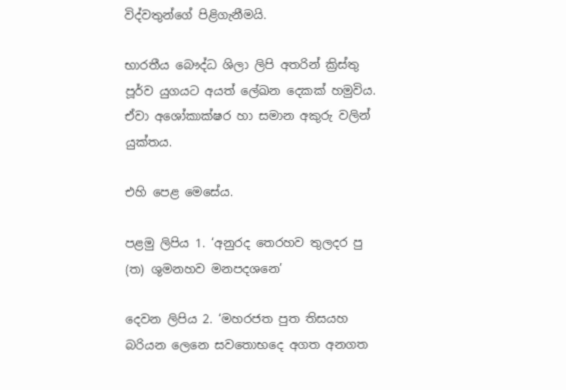විද්වතුන්ගේ පිළිගැනීමයි.

භාරතීය බෞද්ධ ශිලා ලිපි අතරින් ක්‍රිස්තු පූර්ව යුගයට අයත් ලේඛන දෙකක් හමුවිය. ඒවා අශෝකාක්ෂර හා සමාන අකුරු වලින් යුක්තය.

එහි පෙළ මෙසේය.

පළමු ලිපිය 1. ‘අනුරද තෙරහව තුලදර පු (ත) ශුමනහව මනපදශනෙ’

දෙවන ලිපිය 2. ‘මහරජත පුත තිසයහ බරියන ලෙනෙ සවතොභදෙ අගත අනගත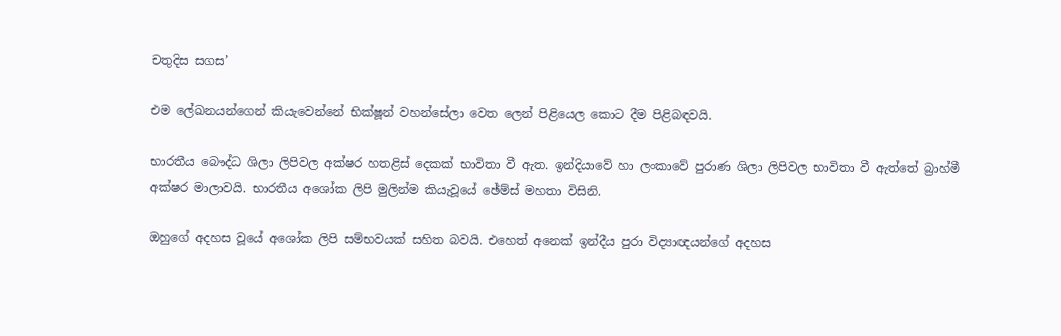චතුදිස සගස’

එම ලේඛනයන්ගෙන් කියැවෙන්නේ භික්ෂූන් වහන්සේලා වෙත ලෙන් පිළියෙල කොට දීම පිළිබඳවයි.

භාරතීය බෞද්ධ ශිලා ලිපිවල අක්ෂර හතළිස් දෙකක් භාවිතා වී ඇත. ඉන්දියාවේ හා ලංකාවේ පුරාණ ශිලා ලිපිවල භාවිතා වී ඇත්තේ බ්‍රාහ්මී අක්ෂර මාලාවයි. භාරතීය අශෝක ලිපි මුලින්ම කියැවූයේ ඡේම්ස් මහතා විසිනි.

ඔහුගේ අදහස වූයේ අශෝක ලිපි සම්භවයක් සහිත බවයි. එහෙත් අනෙක් ඉන්දීය පුරා විද්‍යාඥයන්ගේ අදහස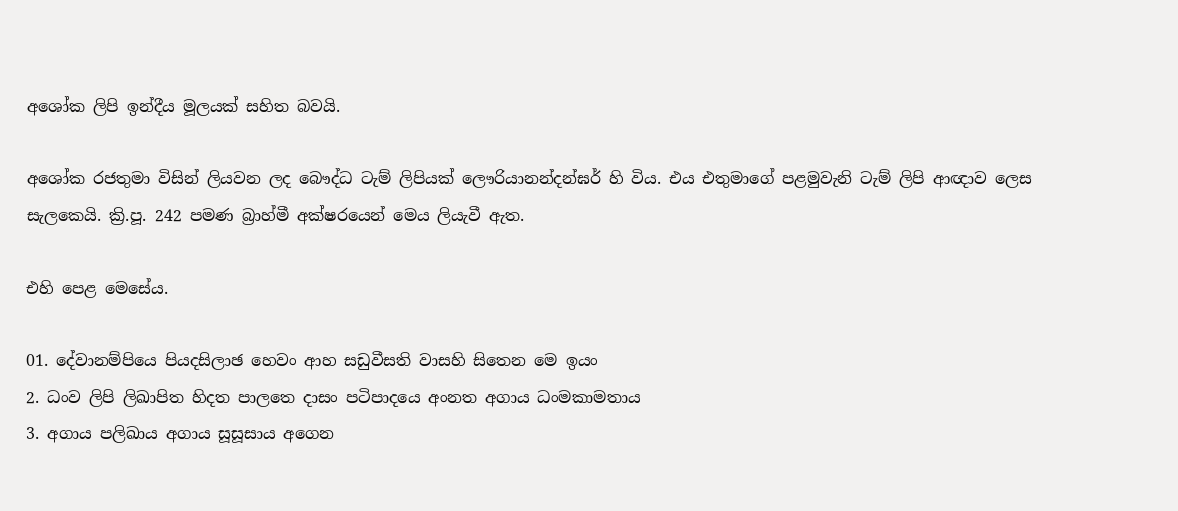අශෝක ලිපි ඉන්දීය මූලයක් සහිත බවයි.

අශෝක රජතුමා විසින් ලියවන ලද බෞද්ධ ටැම් ලිපියක් ලෞරියානන්දන්ඝර් හි විය. එය එතුමාගේ පළමුවැනි ටැම් ලිපි ආඥාව ලෙස සැලකෙයි. ක්‍රි.පූ. 242 පමණ බ්‍රාහ්මී අක්ෂරයෙන් මෙය ලියැවී ඇත.

එහි පෙළ මෙසේය.

01. දේවානම්පියෙ පියදසිලාඡ හෙවං ආහ සඩුවීසති වාසහි සිතෙන මෙ ඉයං
2. ධංව ලිපි ලිඛාපිත හිදත පාලතෙ දාසං පටිපාදයෙ අංනත අගාය ධංමකාමතාය
3. අගාය පලිඛාය අගාය සූසූසාය අගෙන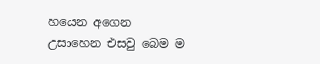හයෙන අගෙන උසාහෙන එසවු බෙම ම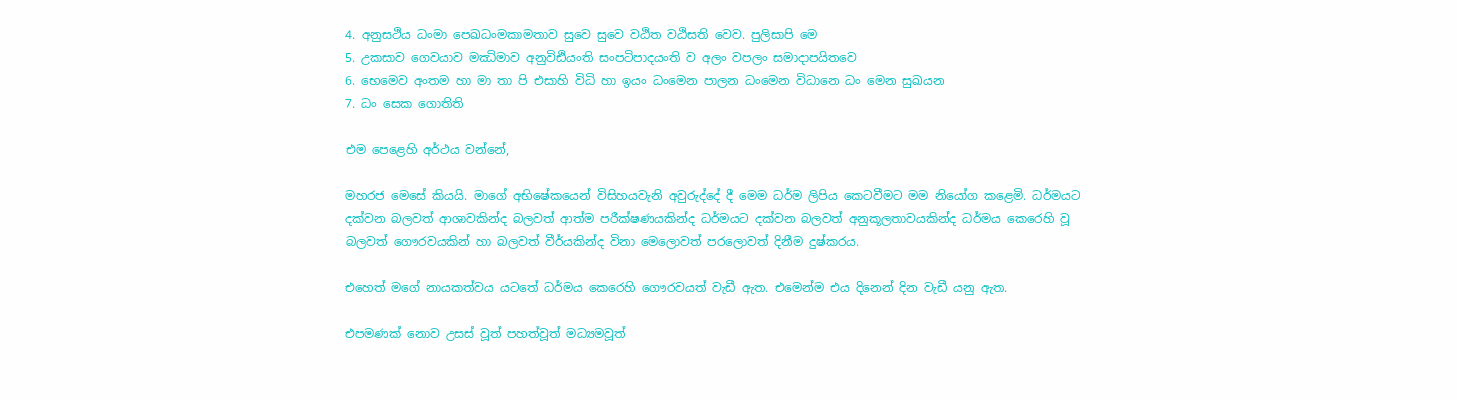4. අනුසථිය ධංමා පෙඛධංමකාමතාව සුවෙ සුවෙ වඨිත වඨිසති වෙව. පුලිසාපි මෙ
5. උකසාව ගෙවයාව මඣිමාව අනුවිඪියංති සංපටිපාදයංති ව අලං වපලං සමාදාපයිතවෙ
6. භෙමෙව අංතම හා මා තා පි එසාහි විධි හා ඉයං ධංමෙන පාලන ධංමෙන විධානෙ ධං මෙන සුඛයන
7. ධං සෙක ගොතිති

එම පෙළෙහි අර්ථය වන්නේ,

මහරජ මෙසේ කියයි. මාගේ අභිෂේකයෙන් විසිහයවැනි අවුරුද්දේ දී මෙම ධර්ම ලිපිය කෙටවීමට මම නියෝග කළෙමි. ධර්මයට දක්වන බලවත් ආශාවකින්ද බලවත් ආත්ම පරීක්ෂණයකින්ද ධර්මයට දක්වන බලවත් අනුකූලතාවයකින්ද ධර්මය කෙරෙහි වූ බලවත් ගෞරවයකින් හා බලවත් වීර්යකින්ද විනා මෙලොවත් පරලොවත් දිනීම දුෂ්කරය.

එහෙත් මගේ නායකත්වය යටතේ ධර්මය කෙරෙහි ගෞරවයත් වැඩී ඇත. එමෙන්ම එය දිනෙන් දින වැඩී යනු ඇත.

එපමණක් නොව උසස් වූත් පහත්වූත් මධ්‍යමවූත්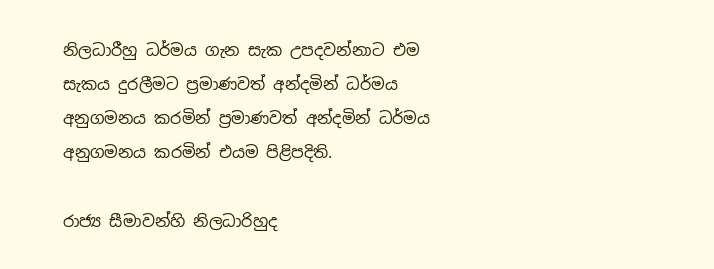නිලධාරීහු ධර්මය ගැන සැක උපදවන්නාට එම සැකය දුරලීමට ප්‍රමාණවත් අන්දමින් ධර්මය අනුගමනය කරමින් ප්‍රමාණවත් අන්දමින් ධර්මය අනුගමනය කරමින් එයම පිළිපදිති.

රාජ්‍ය සීමාවන්හි නිලධාරිහුද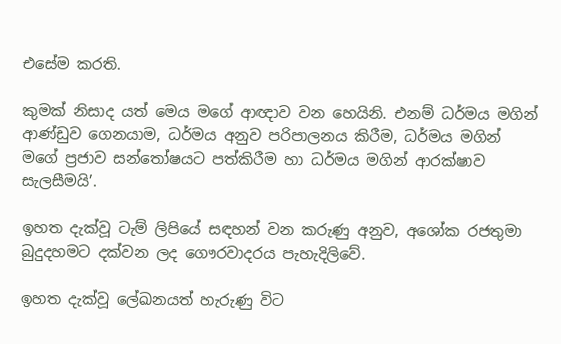එසේම කරති.

කුමක් නිසාද යත් මෙය මගේ ආඥාව වන හෙයිනි. එනම් ධර්මය මගින් ආණ්ඩුව ගෙනයාම, ධර්මය අනුව පරිපාලනය කිරීම, ධර්මය මගින් මගේ ප්‍රජාව සන්තෝෂයට පත්කිරීම හා ධර්මය මගින් ආරක්ෂාව සැලසීමයි’.

ඉහත දැක්වූ ටැම් ලිපියේ සඳහන් වන කරුණු අනුව, අශෝක රජතුමා බුදුදහමට දක්වන ලද ගෞරවාදරය පැහැදිලිවේ.

ඉහත දැක්වූ ලේඛනයත් හැරුණු විට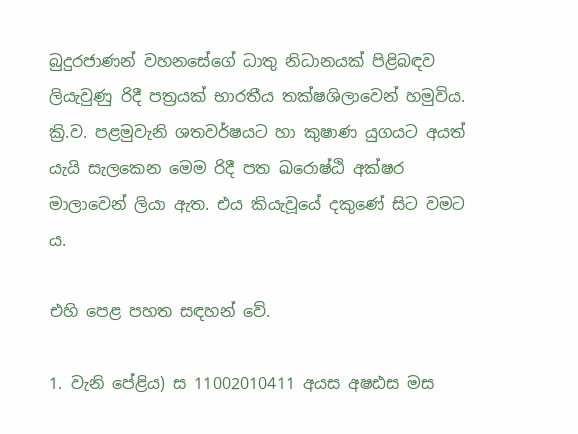බුදුරජාණන් වහනසේගේ ධාතු නිධානයක් පිළිබඳව ලියැවුණු රිදී පත්‍රයක් භාරතීය තක්ෂශිලාවෙන් හමුවිය. ක්‍රි.ව. පළමුවැනි ශතවර්ෂයට හා කුෂාණ යුගයට අයත් යැයි සැලකෙන මෙම රිදී පත ඛරොෂ්ඨි අක්ෂර මාලාවෙන් ලියා ඇත. එය කියැවූයේ දකුණේ සිට වමට ය.

එහි පෙළ පහත සඳහන් වේ.

1. වැනි පේළිය) ස 11002010411 අයස අෂඪස මස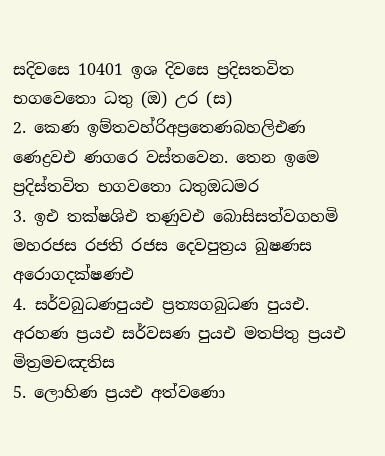සදිවසෙ 10401 ඉශ දිවසෙ ප්‍රදිසතවිත භගවෙතො ධතු (ඔ) උර (ස)
2. කෙණ ඉම්තවහ්රිඅප්‍රතෙණබහලිඑණ ණෙද්‍රවඑ ණගරෙ වස්තවෙන. තෙන ඉමෙ ප්‍රදිස්තවිත භගවතො ධතුඔධමර
3. ඉඑ තක්ෂශිඑ තණුවඑ බොසිසත්වගහමි මහරජස රජති රජස දෙවපුත්‍රය බුෂණස අරොගදක්ෂණඑ
4. සර්වබුධණපුයඑ ප්‍රත්‍යගබුධණ පුයඑ. අරහණ ප්‍රයඑ සර්වසණ පුයඑ මතපිතු ප්‍රයඑ මිත්‍රමචඤතිස
5. ලොහිණ ප්‍රයඑ අත්වණො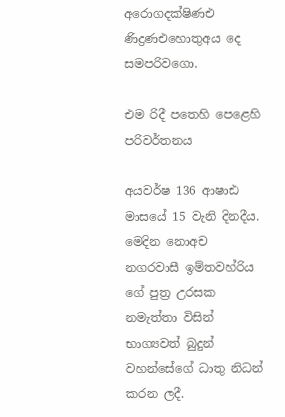අරොගදක්ෂිණඑ ණිද්‍රණඑහොතුඅය දෙ සමපරිවගො.

එම රිදී පතෙහි පෙළෙහි පරිවර්තනය

අයවර්ෂ 136 ආෂාඪ මාසයේ 15 වැනි දිනදීය. මෙදින නොඅච නගරවාසී ඉම්තවහ්රිය ගේ පුත්‍ර උරසක නමැත්තා විසින් භාග්‍යවත් බුදුන් වහන්සේගේ ධාතු නිධන් කරන ලදී.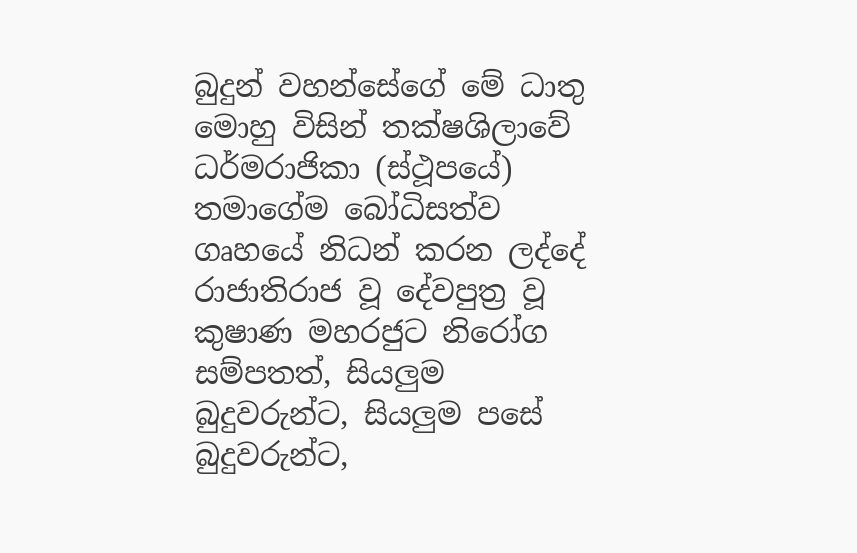බුදුන් වහන්සේගේ මේ ධාතු මොහු විසින් තක්ෂශිලාවේ ධර්මරාජිකා (ස්ථූපයේ) තමාගේම බෝධිසත්ව ගෘහයේ නිධන් කරන ලද්දේ රාජාතිරාජ වූ දේවපුත්‍ර වූ කුෂාණ මහරජුට නිරෝග සම්පතත්, සියලුම බුදුවරුන්ට, සියලුම පසේ බුදුවරුන්ට,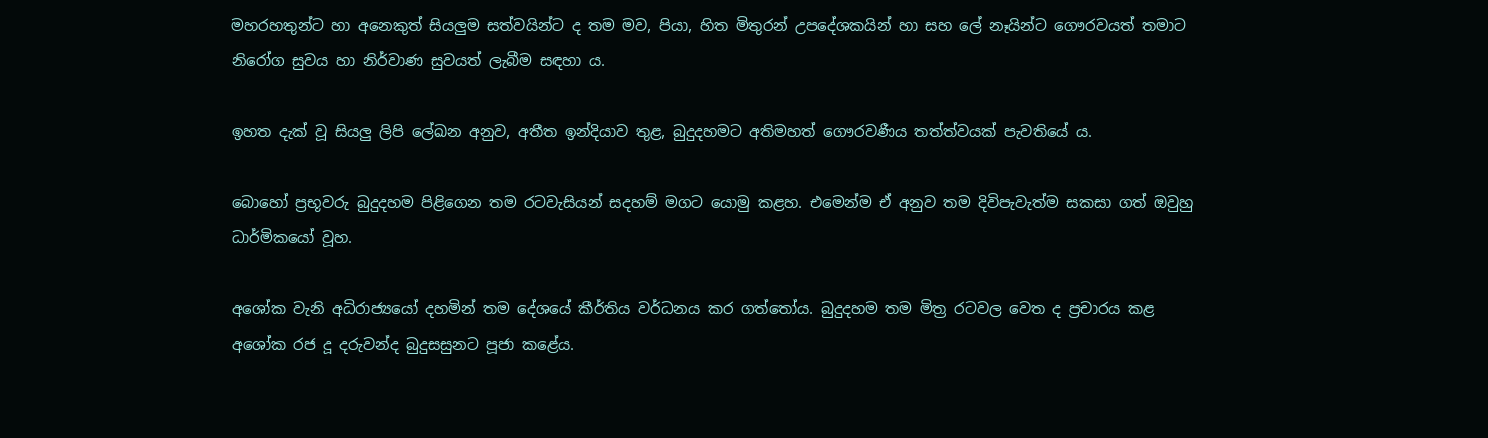මහරහතුන්ට හා අනෙකුත් සියලුම සත්වයින්ට ද තම මව, පියා, හිත මිතුරන් උපදේශකයින් හා සහ ලේ නෑයින්ට ගෞරවයත් තමාට නිරෝග සුවය හා නිර්වාණ සුවයත් ලැබීම සඳහා ය.

ඉහත දැක් වූ සියලු ලිපි ලේඛන අනුව, අතීත ඉන්දියාව තුළ, බුදුදහමට අතිමහත් ගෞරවණීය තත්ත්වයක් පැවතියේ ය.

බොහෝ ප්‍රභූවරු බුදුදහම පිළිගෙන තම රටවැසියන් සදහම් මගට යොමු කළහ. එමෙන්ම ඒ අනුව තම දිවිපැවැත්ම සකසා ගත් ඔවුහු ධාර්මිකයෝ වූහ.

අශෝක වැනි අධිරාජ්‍යයෝ දහමින් තම දේශයේ කීර්තිය වර්ධනය කර ගත්තෝය. බුදුදහම තම මිත්‍ර රටවල වෙත ද ප්‍රචාරය කළ අශෝක රජ දූ දරුවන්ද බුදුසසුනට පූජා කළේය.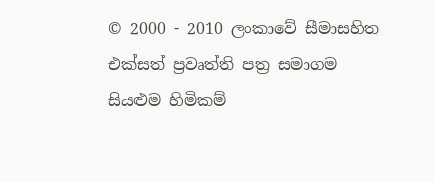© 2000 - 2010 ලංකාවේ සීමාසහිත එක්සත් ප්‍රවෘත්ති පත්‍ර සමාගම
සියළුම හිමිකම්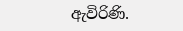ඇවිරිණි.